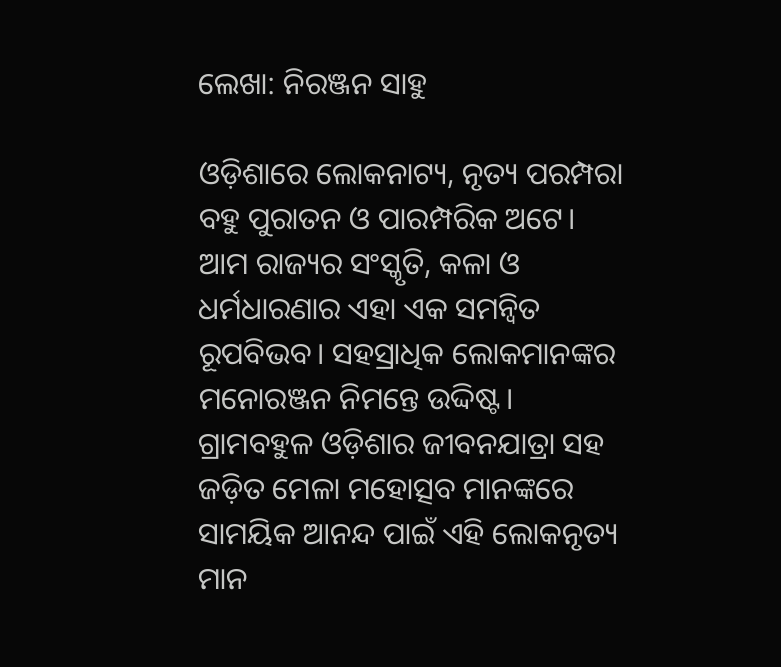ଲେଖା: ନିରଞ୍ଜନ ସାହୁ

ଓଡ଼ିଶାରେ ଲୋକନାଟ୍ୟ, ନୃତ୍ୟ ପରମ୍ପରା ବହୁ ପୁରାତନ ଓ ପାରମ୍ପରିକ ଅଟେ। ଆମ ରାଜ୍ୟର ସଂସ୍କୃତି, କଳା ଓ ଧର୍ମଧାରଣାର ଏହା ଏକ ସମନ୍ୱିତ ରୂପବିଭବ। ସହସ୍ରାଧିକ ଲୋକମାନଙ୍କର ମନୋରଞ୍ଜନ ନିମନ୍ତେ ଉଦ୍ଦିଷ୍ଟ। ଗ୍ରାମବହୁଳ ଓଡ଼ିଶାର ଜୀବନଯାତ୍ରା ସହ ଜଡ଼ିତ ମେଳା ମହୋତ୍ସବ ମାନଙ୍କରେ ସାମୟିକ ଆନନ୍ଦ ପାଇଁ ଏହି ଲୋକନୃତ୍ୟ ମାନ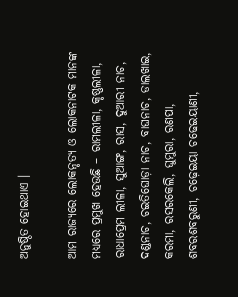ଅନୁଷ୍ଠିତ ହୋଇଥାଏ ।

ଆମ ରାଜ୍ୟରେ ଲୋକନୃତ୍ୟ ଓ ଲୋକନାଟକ ମାନଙ୍କ ମଧ୍ୟରେ ପ୍ରମୁଖ ହେଉଛି – ରାମଲୀଳା, କୃଷ୍ଣଲୀଳା, ରାଧାପ୍ରେମ ଲୀଳା, ସୁଆଙ୍ଗ, ରାସ, ଦୁଆରୀ ନାଚ, ଦଣ୍ଡନାଚ, ଚଇତିଘୋଡ଼ା ନାଚ, ବାଘନାଚ, ଡାଲଖାଇ, କରମା, ରସରକେଲି, ଘୁମୁରା, ରଣପା, ଶବରଶବରୁଣୀ, ଚଢ଼େଇୟା ଚଢେଇୟାଣୀ,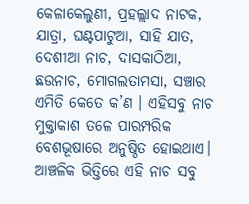କେଳାକେଲୁଣୀ, ପ୍ରହଲ୍ଲାଦ ନାଟକ, ଯାତ୍ରା, ଘଣ୍ଟପାଟୁଆ, ସାହି ଯାତ, ଦେଶୀଆ ନାଚ, ଦାସକାଠିଆ, ଛଉନାଚ, ମୋଗଲତାମସା, ସଞ୍ଚାର ଏମିତି କେତେ କ’ଣ । ଏହିସବୁ ନାଚ ମୁକ୍ତାକାଶ ତଳେ ପାରମ୍ପରିକ ବେଶଭୂଷାରେ ଅନୁଷ୍ଠିତ ହୋଇଥାଏ। ଆଞ୍ଚଳିକ ଭିତ୍ତିରେ ଏହି ନାଚ ସବୁ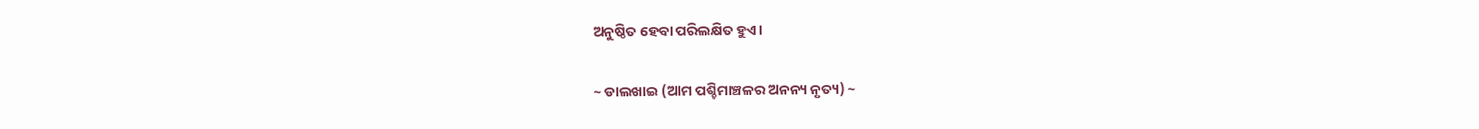ଅନୁଷ୍ଠିତ ହେବା ପରିଲକ୍ଷିତ ହୁଏ।

~ ଡାଲଖାଇ (ଆମ ପଶ୍ଚିମାଞ୍ଚଳର ଅନନ୍ୟ ନୃତ୍ୟ) ~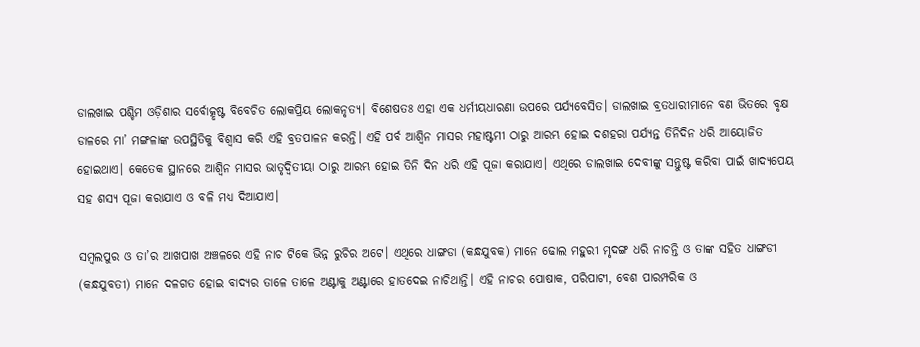ଡାଲଖାଇ ପଶ୍ଚିମ ଓଡ଼ିଶାର ସର୍ବୋତ୍କୃଷ୍ଟ ବିବେଚିତ ଲୋକପ୍ରିୟ ଲୋକନୃତ୍ୟ। ବିଶେଷତଃ ଏହା ଏକ ଧର୍ମୀୟଧାରଣା ଉପରେ ପର୍ଯ୍ୟବେସିତ। ଡାଲଖାଇ ବ୍ରତଧାରୀମାନେ ବଣ ଭିତରେ ବୃକ୍ଷ ଡାଳରେ ମା’ ମଙ୍ଗଳାଙ୍କ ଉପସ୍ଥିତିକୁ ବିଶ୍ୱାସ କରି ଏହି ବ୍ରତପାଳନ କରନ୍ତି। ଏହି ପର୍ବ ଆଶ୍ଵିନ ମାସର ମହାଷ୍ଟମୀ ଠାରୁ ଆରମ୍ଭ ହୋଇ ଦଶହରା ପର୍ଯ୍ୟନ୍ତ ତିନିଦିନ ଧରି ଆୟୋଜିତ ହୋଇଥାଏ। କେତେକ ସ୍ଥାନରେ ଆଶ୍ଵିନ ମାସର ଭାତୃଦ୍ଵିତୀୟା ଠାରୁ ଆରମ୍ଭ ହୋଇ ତିନି ଦିନ ଧରି ଏହି ପୂଜା କରାଯାଏ। ଏଥିରେ ଡାଲଖାଇ ଦେବୀଙ୍କୁ ସନ୍ତୁଷ୍ଟ କରିବା ପାଇଁ ଖାଦ୍ୟପେୟ ସହ ଶସ୍ୟ ପୂଜା କରାଯାଏ ଓ ବଳି ମଧ୍ୟ ଦିଆଯାଏ।

ସମ୍ବଲପୁର ଓ ତା’ର ଆଖପାଖ ଅଞ୍ଚଳରେ ଏହି ନାଚ ଟିକେ ଭିନ୍ନ ରୁଚିର ଅଟେ। ଏଥିରେ ଧାଙ୍ଗଡା (କନ୍ଧଯୁବକ) ମାନେ ଢୋଲ ମହୁରୀ ମୃଦଙ୍ଗ ଧରି ନାଚନ୍ତି ଓ ତାଙ୍କ ସହିତ ଧାଙ୍ଗଡୀ (କନ୍ଧଯୁବତୀ) ମାନେ ଦଳଗତ ହୋଇ ବାଦ୍ୟର ତାଳେ ତାଳେ ଅଣ୍ଟାକୁ ଅଣ୍ଟାରେ ହାତଦେଇ ନାଚିଥାନ୍ତି। ଏହି ନାଚର ପୋଷାକ, ପରିପାଟୀ, ବେଶ ପାରମ୍ପରିକ ଓ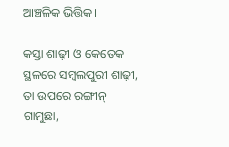ଆଞ୍ଚଳିକ ଭିତ୍ତିକ।

କସ୍ତା ଶାଢ଼ୀ ଓ କେତେକ ସ୍ଥଳରେ ସମ୍ବଲପୁରୀ ଶାଢ଼ୀ, ତା ଉପରେ ରଙ୍ଗୀନ୍ ଗାମୁଛା,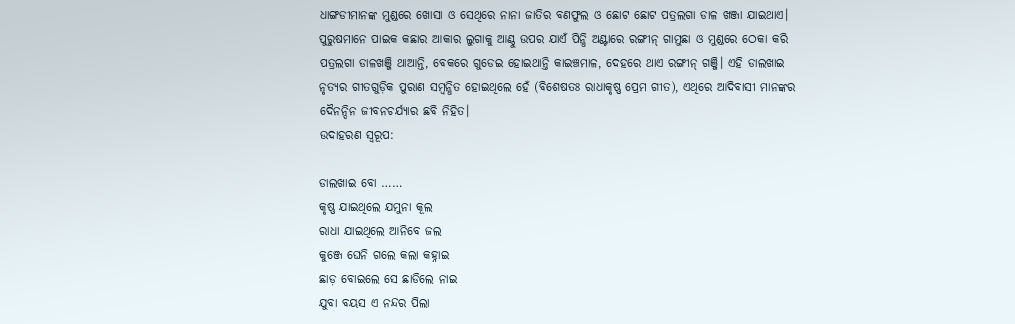ଧାଙ୍ଗଡୀମାନଙ୍କ ମୁଣ୍ଡରେ ଖୋସା ଓ ସେଥିରେ ନାନା ଜାତିର ବଣଫୁଲ ଓ ଛୋଟ ଛୋଟ ପତ୍ରଲଗା ଡାଳ ଖଞ୍ଜା ଯାଇଥାଏ। ପୁରୁଷମାନେ ପାଇକ କଛାର ଆକାର ଲୁଗାକୁ ଆଣ୍ଠୁ ଉପର ଯାଏଁ ପିନ୍ଧି ଅଣ୍ଟାରେ ରଙ୍ଗୀନ୍ ଗାମୁଛା ଓ ମୁଣ୍ଡରେ ଠେକା କରି ପତ୍ରଲଗା ଡାଳଖଞ୍ଜି ଥାଆନ୍ତି, ବେକରେ ଗୁଡେଇ ହୋଇଥାନ୍ତି କାଇଞ୍ଚମାଳ, ଦେହରେ ଥାଏ ରଙ୍ଗୀନ୍ ଗଞ୍ଜି। ଏହି ଡାଲଖାଇ ନୃତ୍ୟର ଗୀତଗୁଡ଼ିକ ପୁରାଣ ସମ୍ବନ୍ଧିତ ହୋଇଥିଲେ ହେଁ (ବିଶେଷତଃ ରାଧାକୃଷ୍ଣ ପ୍ରେମ ଗୀତ), ଏଥିରେ ଆଦିବାସୀ ମାନଙ୍କର ଦୈନନ୍ଦିନ ଜୀବନଚର୍ଯ୍ୟାର ଛବି ନିହିତ।
ଉଦାହରଣ ସ୍ୱରୂପ:

ଡାଲଖାଇ ବୋ ……
କୃଷ୍ଣ ଯାଇଥିଲେ ଯମୁନା କୂଲ
ରାଧା ଯାଇଥିଲେ ଆନିବେ ଜଲ
କୁଞ୍ଜେ ଘେନି ଗଲେ କଲା କହ୍ନାଇ
ଛାଡ଼ ବୋଇଲେ ସେ ଛାଡିଲେ ନାଇ
ଯୁବା ବୟସ ଏ ନନ୍ଦର ପିଲା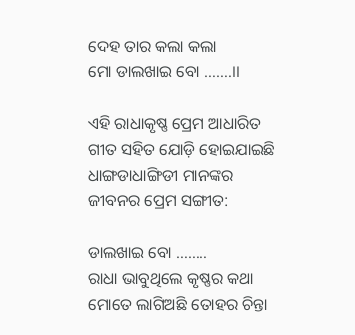ଦେହ ତାର କଲା କଲା
ମୋ ଡାଲଖାଇ ବୋ …….।।

ଏହି ରାଧାକୃଷ୍ଣ ପ୍ରେମ ଆଧାରିତ ଗୀତ ସହିତ ଯୋଡ଼ି ହୋଇଯାଇଛି ଧାଙ୍ଗଡାଧାଙ୍ଗିଡୀ ମାନଙ୍କର ଜୀବନର ପ୍ରେମ ସଙ୍ଗୀତ:

ଡାଲଖାଇ ବୋ ……..
ରାଧା ଭାବୁଥିଲେ କୃଷ୍ଣର କଥା
ମୋତେ ଲାଗିଅଛି ତୋହର ଚିନ୍ତା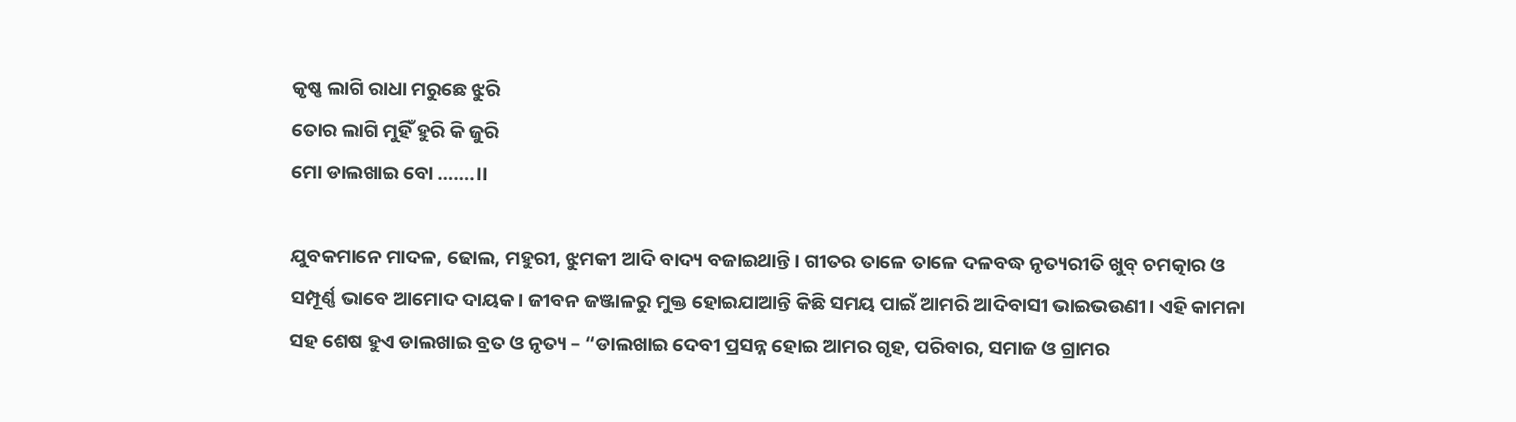କୃଷ୍ଣ ଲାଗି ରାଧା ମରୁଛେ ଝୁରି
ତୋର ଲାଗି ମୁହିଁ ହୁରି କି ଜୁରି
ମୋ ଡାଲଖାଇ ବୋ …….।।

ଯୁବକମାନେ ମାଦଳ, ଢୋଲ, ମହୁରୀ, ଝୁମକୀ ଆଦି ବାଦ୍ୟ ବଜାଇଥାନ୍ତି। ଗୀତର ତାଳେ ତାଳେ ଦଳବଦ୍ଧ ନୃତ୍ୟରୀତି ଖୁବ୍ ଚମତ୍କାର ଓ ସମ୍ପୂର୍ଣ୍ଣ ଭାବେ ଆମୋଦ ଦାୟକ। ଜୀବନ ଜଞ୍ଜାଳରୁ ମୁକ୍ତ ହୋଇଯାଆନ୍ତି କିଛି ସମୟ ପାଇଁ ଆମରି ଆଦିବାସୀ ଭାଇଭଉଣୀ। ଏହି କାମନା ସହ ଶେଷ ହୁଏ ଡାଲଖାଇ ବ୍ରତ ଓ ନୃତ୍ୟ – “ଡାଲଖାଇ ଦେବୀ ପ୍ରସନ୍ନ ହୋଇ ଆମର ଗୃହ, ପରିବାର, ସମାଜ ଓ ଗ୍ରାମର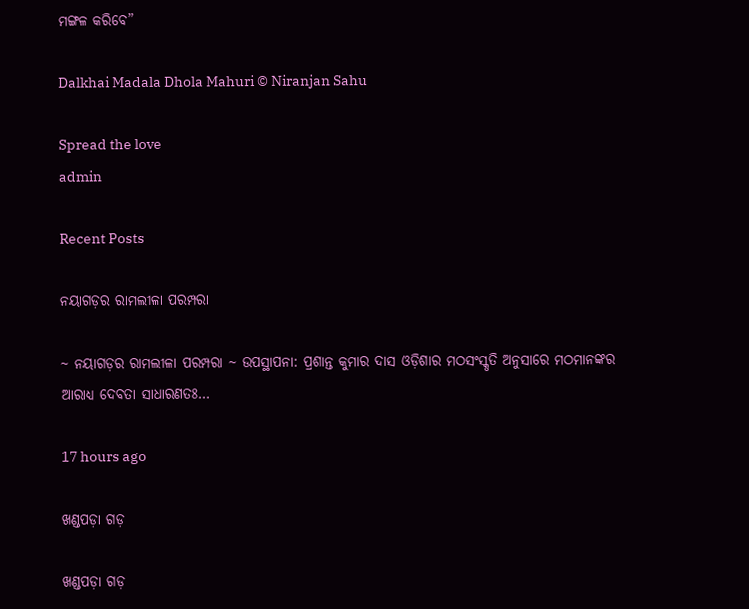ମଙ୍ଗଳ କରିବେ”

Dalkhai Madala Dhola Mahuri © Niranjan Sahu

Spread the love
admin

Recent Posts

ନୟାଗଡ଼ର ରାମଲୀଳା ପରମ୍ପରା

~ ନୟାଗଡ଼ର ରାମଲୀଳା ପରମ୍ପରା ~ ଉପସ୍ଥାପନା: ପ୍ରଶାନ୍ତ କୁମାର ଦାସ ଓଡ଼ିଶାର ମଠସଂସ୍କୃତି ଅନୁସାରେ ମଠମାନଙ୍କର ଆରାଧ୍ୟ ଦେବତା ସାଧାରଣତଃ…

17 hours ago

ଖଣ୍ଡପଡ଼ା ଗଡ଼

ଖଣ୍ଡପଡ଼ା ଗଡ଼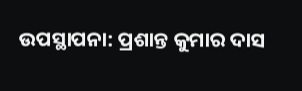ଉପସ୍ଥାପନା: ପ୍ରଶାନ୍ତ କୁମାର ଦାସ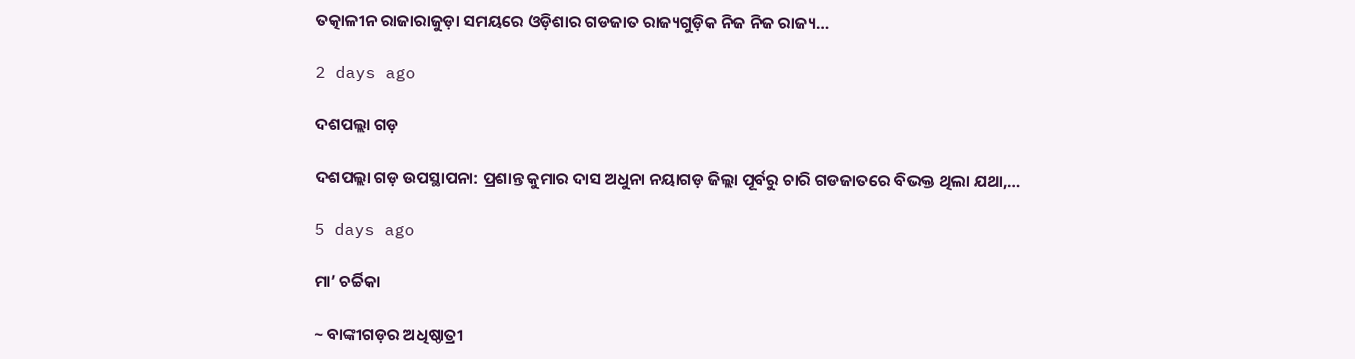ତତ୍କାଳୀନ ରାଜାରାଜୁଡ଼ା ସମୟରେ ଓଡ଼ିଶାର ଗଡଜାତ ରାଜ୍ୟଗୁଡ଼ିକ ନିଜ ନିଜ ରାଜ୍ୟ…

2 days ago

ଦଶପଲ୍ଲା ଗଡ଼

ଦଶପଲ୍ଲା ଗଡ଼ ଉପସ୍ଥାପନା: ପ୍ରଶାନ୍ତ କୁମାର ଦାସ ଅଧୁନା ନୟାଗଡ଼ ଜିଲ୍ଲା ପୂର୍ବରୁ ଚାରି ଗଡଜାତରେ ବିଭକ୍ତ ଥିଲା ଯଥା,…

5 days ago

ମା’ ଚର୍ଚ୍ଚିକା

~ ବାଙ୍କୀଗଡ଼ର ଅଧିଷ୍ଠାତ୍ରୀ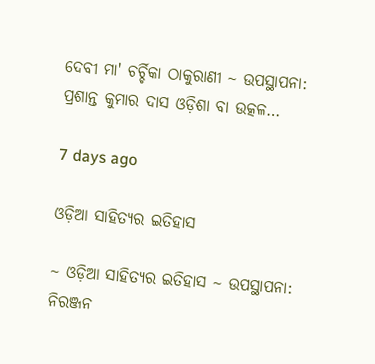ଦେବୀ ମା' ଚର୍ଚ୍ଚିକା ଠାକୁରାଣୀ ~ ଉପସ୍ଥାପନା: ପ୍ରଶାନ୍ତ କୁମାର ଦାସ ଓଡ଼ିଶା ବା ଉତ୍କଳ…

7 days ago

ଓଡ଼ିଆ ସାହିତ୍ୟର ଇତିହାସ

~ ଓଡ଼ିଆ ସାହିତ୍ୟର ଇତିହାସ ~ ଉପସ୍ଥାପନା: ନିରଞ୍ଜନ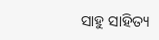ସାହୁ ସାହିତ୍ୟ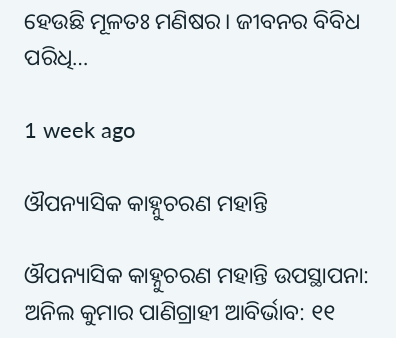ହେଉଛି ମୂଳତଃ ମଣିଷର। ଜୀବନର ବିବିଧ ପରିଧି…

1 week ago

ଔପନ୍ୟାସିକ କାହ୍ନୁଚରଣ ମହାନ୍ତି

ଔପନ୍ୟାସିକ କାହ୍ନୁଚରଣ ମହାନ୍ତି ଉପସ୍ଥାପନା: ଅନିଲ କୁମାର ପାଣିଗ୍ରାହୀ ଆବିର୍ଭାବ: ୧୧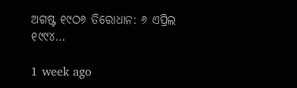ଅଗଷ୍ଟ ୧୯ଠ୬ ତିରୋଧାନ: ୬ ଏପ୍ରିଲ ୧୯୯୪…

1 week ago